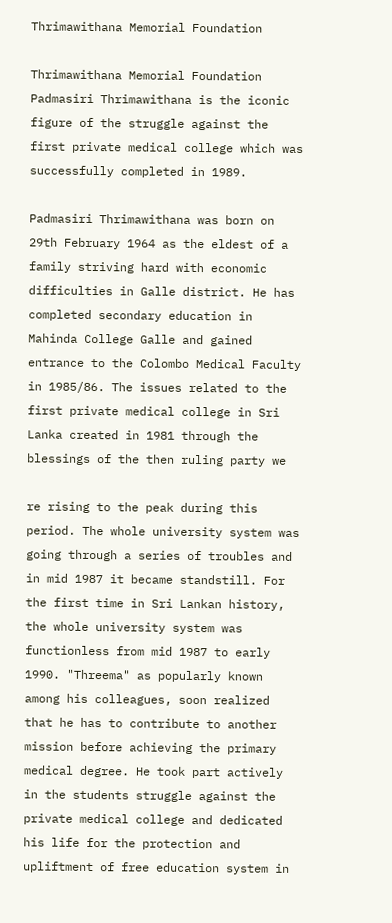Thrimawithana Memorial Foundation

Thrimawithana Memorial Foundation Padmasiri Thrimawithana is the iconic figure of the struggle against the first private medical college which was successfully completed in 1989.

Padmasiri Thrimawithana was born on 29th February 1964 as the eldest of a family striving hard with economic difficulties in Galle district. He has completed secondary education in Mahinda College Galle and gained entrance to the Colombo Medical Faculty in 1985/86. The issues related to the first private medical college in Sri Lanka created in 1981 through the blessings of the then ruling party we

re rising to the peak during this period. The whole university system was going through a series of troubles and in mid 1987 it became standstill. For the first time in Sri Lankan history, the whole university system was functionless from mid 1987 to early 1990. "Threema" as popularly known among his colleagues, soon realized that he has to contribute to another mission before achieving the primary medical degree. He took part actively in the students struggle against the private medical college and dedicated his life for the protection and upliftment of free education system in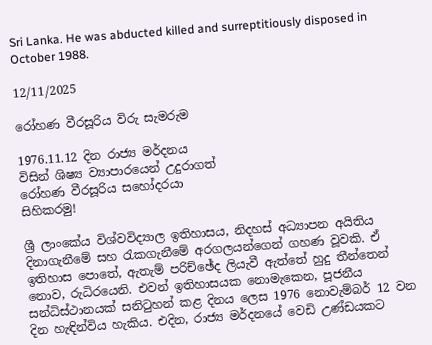Sri Lanka. He was abducted killed and surreptitiously disposed in October 1988.

12/11/2025

රෝහණ වීරසූරිය විරු සැමරුම

1976.11.12 දින රාජ්‍ය මර්දනය
විසින් ශිෂ්‍ය ව්‍යාපාරයෙන් උදුරාගත්
රෝහණ වීරසූරිය සහෝදරයා
සිහිකරමු!

ශ්‍රී ලාංකේය විශ්වවිද්‍යාල ඉතිහාසය, නිදහස් අධ්‍යාපන අයිතිය දිනාගැනීමේ සහ රැකගැනීමේ අරගලයන්ගෙන් ගහණ වූවකි. ඒ ඉතිහාස පොතේ, ඇතැම් පරිච්ඡේද ලියැවී ඇත්තේ හුදු තීන්තෙන් නොව, රුධිරයෙනි. එවන් ඉතිහාසයක නොමැකෙන, පූජනීය සන්ධිස්ථානයක් සනිටුහන් කළ දිනය ලෙස 1976 නොවැම්බර් 12 වන දින හැඳින්විය හැකිය. එදින, රාජ්‍ය මර්දනයේ වෙඩි උණ්ඩයකට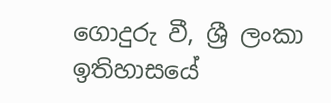ගොදුරු වී, ශ්‍රී ලංකා ඉතිහාසයේ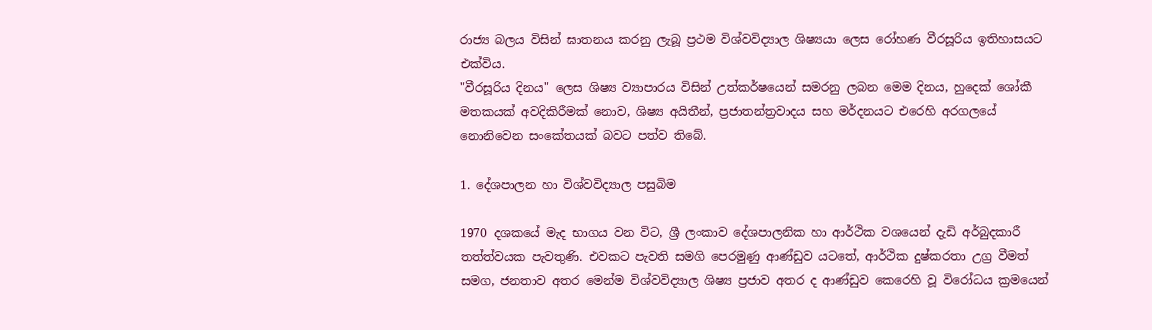රාජ්‍ය බලය විසින් ඝාතනය කරනු ලැබූ ප්‍රථම විශ්වවිද්‍යාල ශිෂ්‍යයා ලෙස රෝහණ වීරසූරිය ඉතිහාසයට එක්විය.
"වීරසූරිය දිනය" ලෙස ශිෂ්‍ය ව්‍යාපාරය විසින් උත්කර්ෂයෙන් සමරනු ලබන මෙම දිනය, හුදෙක් ශෝකී මතකයක් අවදිකිරීමක් නොව, ශිෂ්‍ය අයිතීන්, ප්‍රජාතන්ත්‍රවාදය සහ මර්දනයට එරෙහි අරගලයේ නොනිවෙන සංකේතයක් බවට පත්ව තිබේ.

1. දේශපාලන හා විශ්වවිද්‍යාල පසුබිම

1970 දශකයේ මැද භාගය වන විට, ශ්‍රී ලංකාව දේශපාලනික හා ආර්ථික වශයෙන් දැඩි අර්බුදකාරී තත්ත්වයක පැවතුණි. එවකට පැවති සමගි පෙරමුණු ආණ්ඩුව යටතේ, ආර්ථික දුෂ්කරතා උග්‍ර වීමත් සමග, ජනතාව අතර මෙන්ම විශ්වවිද්‍යාල ශිෂ්‍ය ප්‍රජාව අතර ද ආණ්ඩුව කෙරෙහි වූ විරෝධය ක්‍රමයෙන්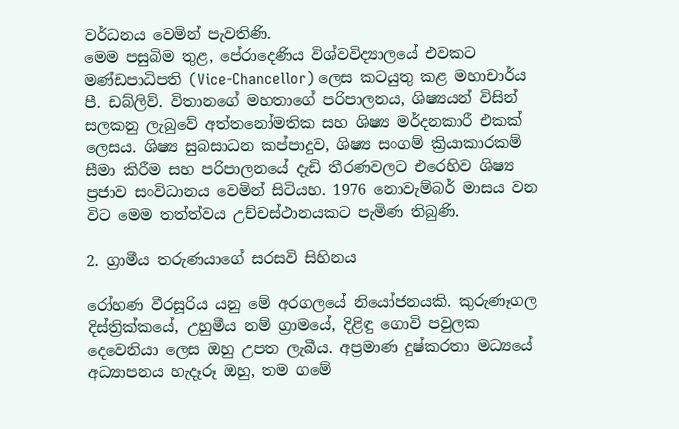වර්ධනය වෙමින් පැවතිණි.
මෙම පසුබිම තුළ, පේරාදෙණිය විශ්වවිද්‍යාලයේ එවකට මණ්ඩපාධිපති (Vice-Chancellor) ලෙස කටයුතු කළ මහාචාර්ය පී. ඩබ්ලිව්. විතානගේ මහතාගේ පරිපාලනය, ශිෂ්‍යයන් විසින් සලකනු ලැබුවේ අත්තනෝමතික සහ ශිෂ්‍ය මර්දනකාරී එකක් ලෙසය. ශිෂ්‍ය සුබසාධන කප්පාදුව, ශිෂ්‍ය සංගම් ක්‍රියාකාරකම් සීමා කිරීම සහ පරිපාලනයේ දැඩි තීරණවලට එරෙහිව ශිෂ්‍ය ප්‍රජාව සංවිධානය වෙමින් සිටියහ. 1976 නොවැම්බර් මාසය වන විට මෙම තත්ත්වය උච්චස්ථානයකට පැමිණ තිබුණි.

2. ග්‍රාමීය තරුණයාගේ සරසවි සිහිනය

රෝහණ වීරසූරිය යනු මේ අරගලයේ නියෝජනයකි. කුරුණෑගල දිස්ත්‍රික්කයේ, උහුමීය නම් ග්‍රාමයේ, දිළිඳු ගොවි පවුලක දෙවෙනියා ලෙස ඔහු උපත ලැබීය. අප්‍රමාණ දුෂ්කරතා මධ්‍යයේ අධ්‍යාපනය හැදෑරූ ඔහු, තම ගමේ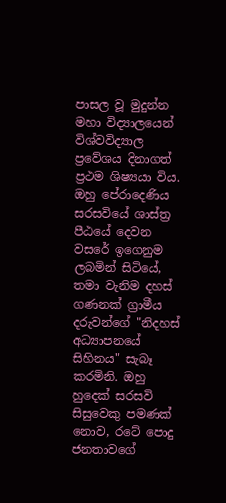පාසල වූ මුදුන්න මහා විද්‍යාලයෙන් විශ්වවිද්‍යාල ප්‍රවේශය දිනාගත් ප්‍රථම ශිෂ්‍යයා විය.
ඔහු පේරාදෙණිය සරසවියේ ශාස්ත්‍ර පීඨයේ දෙවන වසරේ ඉගෙනුම ලබමින් සිටියේ, තමා වැනිම දහස් ගණනක් ග්‍රාමීය දරුවන්ගේ "නිදහස් අධ්‍යාපනයේ සිහිනය" සැබෑ කරමිනි. ඔහු හුදෙක් සරසවි සිසුවෙකු පමණක් නොව, රටේ පොදු ජනතාවගේ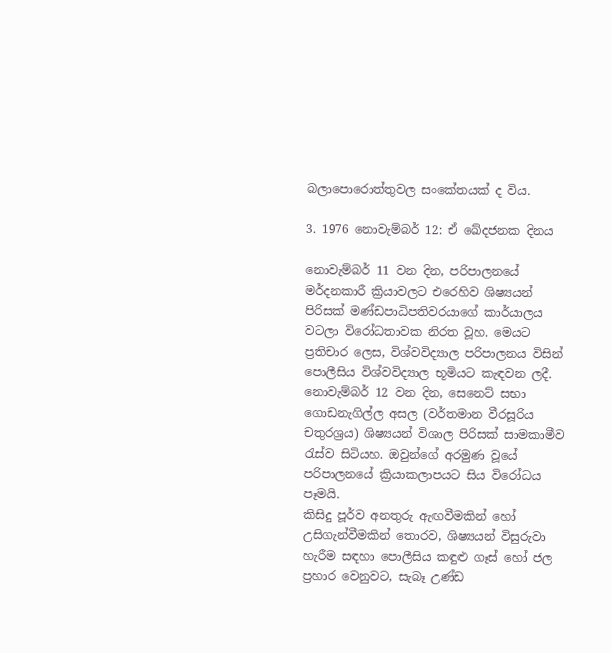බලාපොරොත්තුවල සංකේතයක් ද විය.

3. 1976 නොවැම්බර් 12: ඒ ඛේදජනක දිනය

නොවැම්බර් 11 වන දින, පරිපාලනයේ මර්දනකාරී ක්‍රියාවලට එරෙහිව ශිෂ්‍යයන් පිරිසක් මණ්ඩපාධිපතිවරයාගේ කාර්යාලය වටලා විරෝධතාවක නිරත වූහ. මෙයට ප්‍රතිචාර ලෙස, විශ්වවිද්‍යාල පරිපාලනය විසින් පොලීසිය විශ්වවිද්‍යාල භූමියට කැඳවන ලදී.
නොවැම්බර් 12 වන දින, සෙනෙට් සභා ගොඩනැගිල්ල අසල (වර්තමාන වීරසූරිය චතුරශ්‍රය) ශිෂ්‍යයන් විශාල පිරිසක් සාමකාමීව රැස්ව සිටියහ. ඔවුන්ගේ අරමුණ වූයේ පරිපාලනයේ ක්‍රියාකලාපයට සිය විරෝධය පෑමයි.
කිසිදු පූර්ව අනතුරු ඇඟවීමකින් හෝ උසිගැන්වීමකින් තොරව, ශිෂ්‍යයන් විසුරුවා හැරීම සඳහා පොලීසිය කඳුළු ගෑස් හෝ ජල ප්‍රහාර වෙනුවට, සැබෑ උණ්ඩ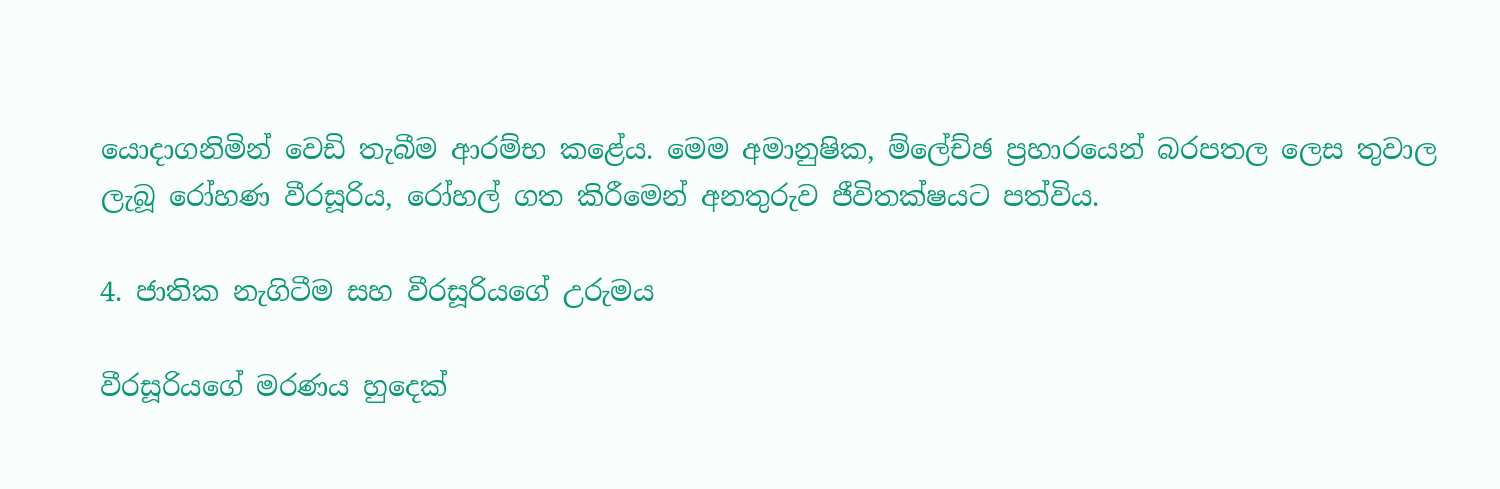යොදාගනිමින් වෙඩි තැබීම ආරම්භ කළේය. මෙම අමානුෂික, ම්ලේච්ඡ ප්‍රහාරයෙන් බරපතල ලෙස තුවාල ලැබූ රෝහණ වීරසූරිය, රෝහල් ගත කිරීමෙන් අනතුරුව ජීවිතක්ෂයට පත්විය.

4. ජාතික නැගිටීම සහ වීරසූරියගේ උරුමය

වීරසූරියගේ මරණය හුදෙක්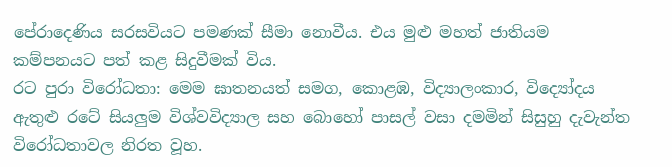පේරාදෙණිය සරසවියට පමණක් සීමා නොවීය. එය මුළු මහත් ජාතියම කම්පනයට පත් කළ සිදුවීමක් විය.
රට පුරා විරෝධතා: මෙම ඝාතනයත් සමග, කොළඹ, විද්‍යාලංකාර, විද්‍යෝදය ඇතුළු රටේ සියලුම විශ්වවිද්‍යාල සහ බොහෝ පාසල් වසා දමමින් සිසුහු දැවැන්ත විරෝධතාවල නිරත වූහ.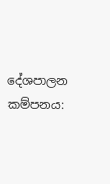දේශපාලන කම්පනය: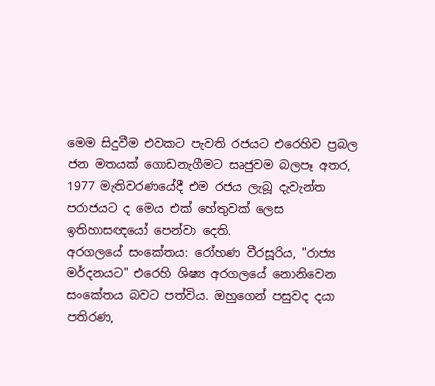මෙම සිදුවීම එවකට පැවති රජයට එරෙහිව ප්‍රබල ජන මතයක් ගොඩනැගීමට සෘජුවම බලපෑ අතර, 1977 මැතිවරණයේදී එම රජය ලැබූ දැවැන්ත පරාජයට ද මෙය එක් හේතුවක් ලෙස ඉතිහාසඥයෝ පෙන්වා දෙති.
අරගලයේ සංකේතය: රෝහණ වීරසූරිය, "රාජ්‍ය මර්දනයට" එරෙහි ශිෂ්‍ය අරගලයේ නොනිවෙන සංකේතය බවට පත්විය. ඔහුගෙන් පසුවද දයා පතිරණ,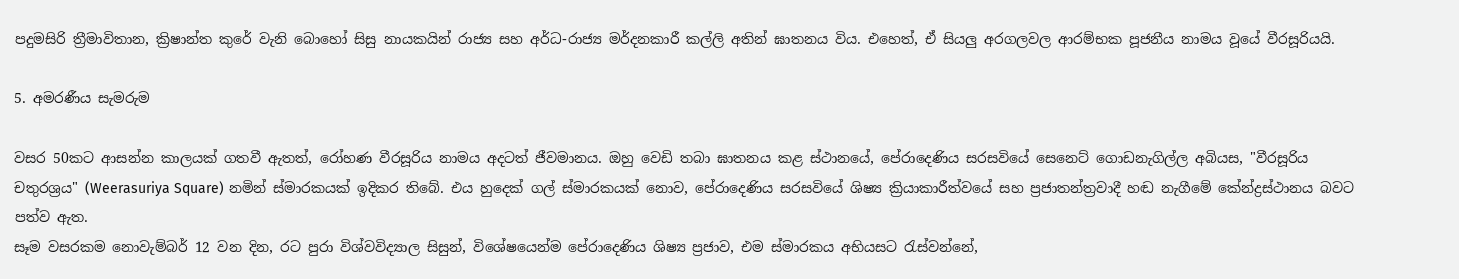පදුමසිරි ත්‍රීමාවිතාන, ක්‍රිෂාන්ත කුරේ වැනි බොහෝ සිසු නායකයින් රාජ්‍ය සහ අර්ධ-රාජ්‍ය මර්දනකාරී කල්ලි අතින් ඝාතනය විය. එහෙත්, ඒ සියලු අරගලවල ආරම්භක පූජනීය නාමය වූයේ වීරසූරියයි.

5. අමරණීය සැමරුම

වසර 50කට ආසන්න කාලයක් ගතවී ඇතත්, රෝහණ වීරසූරිය නාමය අදටත් ජීවමානය. ඔහු වෙඩි තබා ඝාතනය කළ ස්ථානයේ, පේරාදෙණිය සරසවියේ සෙනෙට් ගොඩනැගිල්ල අබියස, "වීරසූරිය චතුරශ්‍රය" (Weerasuriya Square) නමින් ස්මාරකයක් ඉදිකර තිබේ. එය හුදෙක් ගල් ස්මාරකයක් නොව, පේරාදෙණිය සරසවියේ ශිෂ්‍ය ක්‍රියාකාරීත්වයේ සහ ප්‍රජාතන්ත්‍රවාදී හඬ නැගීමේ කේන්ද්‍රස්ථානය බවට පත්ව ඇත.
සෑම වසරකම නොවැම්බර් 12 වන දින, රට පුරා විශ්වවිද්‍යාල සිසුන්, විශේෂයෙන්ම පේරාදෙණිය ශිෂ්‍ය ප්‍රජාව, එම ස්මාරකය අභියසට රැස්වන්නේ,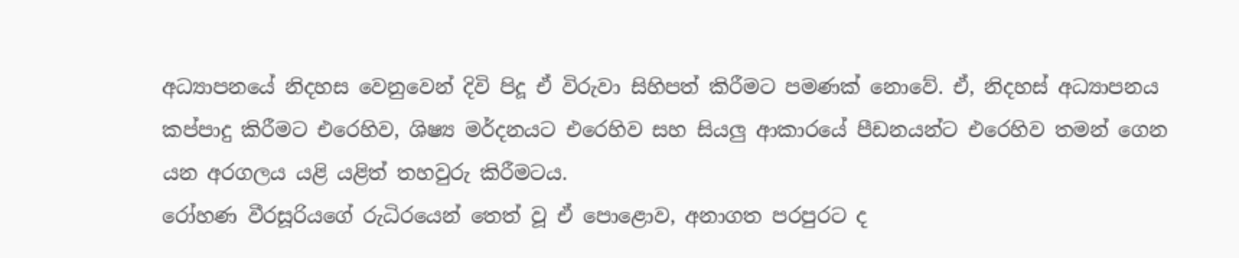අධ්‍යාපනයේ නිදහස වෙනුවෙන් දිවි පිදූ ඒ විරුවා සිහිපත් කිරීමට පමණක් නොවේ. ඒ, නිදහස් අධ්‍යාපනය කප්පාදු කිරීමට එරෙහිව, ශිෂ්‍ය මර්දනයට එරෙහිව සහ සියලු ආකාරයේ පීඩනයන්ට එරෙහිව තමන් ගෙන යන අරගලය යළි යළිත් තහවුරු කිරීමටය.
රෝහණ වීරසූරියගේ රුධිරයෙන් තෙත් වූ ඒ පොළොව, අනාගත පරපුරට ද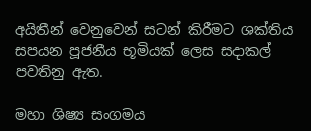අයිතීන් වෙනුවෙන් සටන් කිරීමට ශක්තිය සපයන පූජනීය භූමියක් ලෙස සදාකල් පවතිනු ඇත.

මහා ශිෂ්‍ය සංගමය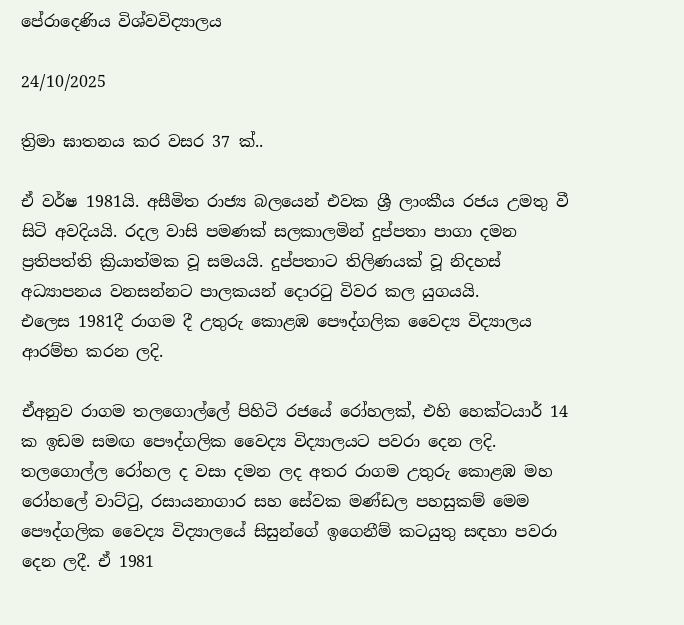පේරාදෙණිය විශ්වවිද්‍යාලය

24/10/2025

ත්‍රිමා ඝාතනය කර වසර 37 ක්..

ඒ වර්ෂ 1981යි. අසීමිත රාජ්‍ය බලයෙන් එවක ශ්‍රී ලාංකීය රජය උමතු වී සිටි අවදියයි. රදල වාසි පමණක් සලකාලමින් දුප්පතා පාගා දමන ප්‍රතිපත්ති ක්‍රියාත්මක වූ සමයයි. දුප්පතාට තිලිණයක් වූ නිදහස් අධ්‍යාපනය වනසන්නට පාලකයන් දොරටු විවර කල යුගයයි.
එලෙස 1981දී රාගම දී උතුරු කොළඹ පෞද්ගලික වෛද්‍ය විද්‍යාලය ආරම්භ කරන ලදි.

ඒඅනුව රාගම තලගොල්ලේ පිහිටි රජයේ රෝහලක්, එහි හෙක්ටයාර් 14 ක ඉඩම සමඟ පෞද්ගලික වෛද්‍ය විද්‍යාලයට පවරා දෙන ලදි. තලගොල්ල රෝහල ද වසා දමන ලද අතර රාගම උතුරු කොළඹ මහ රෝහලේ වාට්ටු, රසායනාගාර සහ සේවක මණ්ඩල පහසුකම් මෙම පෞද්ගලික වෛද්‍ය විද්‍යාලයේ සිසුන්ගේ ඉගෙනීම් කටයුතු සඳහා පවරා දෙන ලදී. ඒ 1981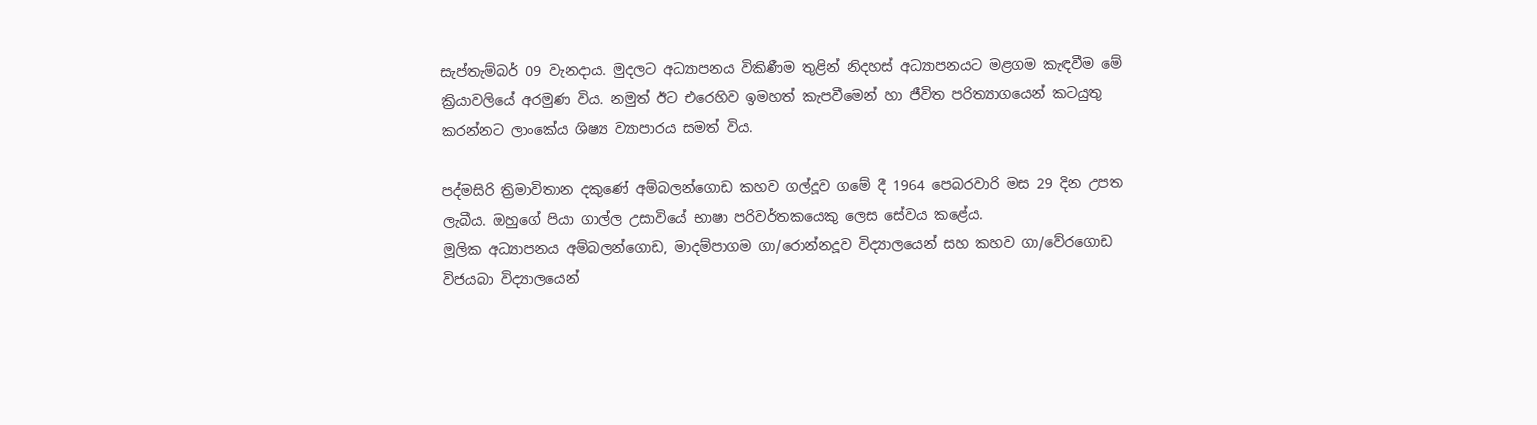සැප්තැම්බර් 09 වැනදාය. මුදලට අධ්‍යාපනය විකිණීම තුළින් නිදහස් අධ්‍යාපනයට මළගම කැඳවීම මේ ක්‍රියාවලියේ අරමුණ විය. නමුත් ඊට එරෙහිව ඉමහත් කැපවීමෙන් හා ජීවිත පරිත්‍යාගයෙන් කටයුතු කරන්නට ලාංකේය ශිෂ්‍ය ව්‍යාපාරය සමත් විය.

පද්මසිරි ත්‍රිමාවිතාන දකුණේ අම්බලන්ගොඩ කහව ගල්දූව ගමේ දී 1964 පෙබරවාරි මස 29 දින උපත ලැබීය. ඔහුගේ පියා ගාල්ල උසාවියේ භාෂා පරිවර්තකයෙකු ලෙස සේවය කළේය.
මූලික අධ්‍යාපනය අම්බලන්ගොඩ, මාදම්පාගම ගා/රොන්නදූව විද්‍යාලයෙන් සහ කහව ගා/වේරගොඩ විජයබා විද්‍යාලයෙන්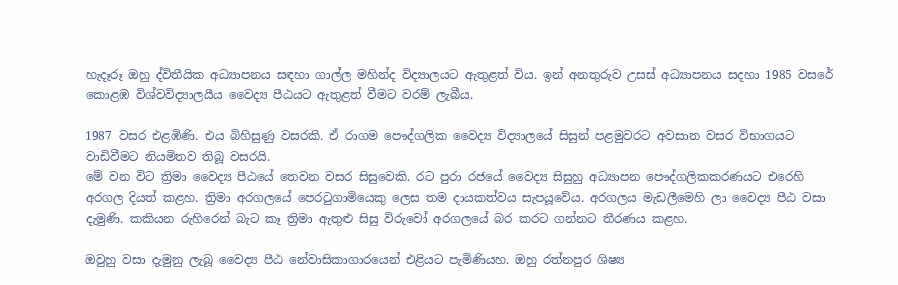හැදෑරූ ඔහු ද්විතීයික අධ්‍යාපනය සඳහා ගාල්ල මහින්ද විද්‍යාලයට ඇතුළත් විය. ඉන් අනතුරුව උසස් අධ්‍යාපනය සදහා 1985 වසරේ කොළඹ විශ්වවිද්‍යාලයීය වෛද්‍ය පීඨයට ඇතුළත් වීමට වරම් ලැබීය.

1987 වසර එළඹිණි. එය බිහිසුණු වසරකි. ඒ රාගම පෞද්ගලික වෛද්‍ය විද්‍යාලයේ සිසුන් පළමුවරට අවසාන වසර විභාගයට වාඩිවීමට නියමිතව තිබූ වසරයි.
මේ වන විට ත්‍රිමා වෛද්‍ය පීඨයේ තෙවන වසර සිසුවෙකි. රට පුරා රජයේ වෛද්‍ය සිසුහු අධ්‍යාපන පෞද්ගලිකකරණයට එරෙහි අරගල දියත් කළහ. ත්‍රිමා අරගලයේ පෙරටුගාමියෙකු ලෙස තම දායකත්වය සැපයූවේය. අරගලය මැඩලීමෙහි ලා වෛද්‍ය පීඨ වසා දැමුණි. කකියන රුහිරෙන් බැට කෑ ත්‍රිමා ඇතුළු සිසු විරුවෝ අරගලයේ බර කරට ගන්නට තීරණය කළහ.

ඔවුහු වසා දැමුනු ලැබූ වෛද්‍ය පීඨ නේවාසිකාගාරයෙන් එළියට පැමිණියහ. ඔහු රත්නපුර ශිෂ්‍ය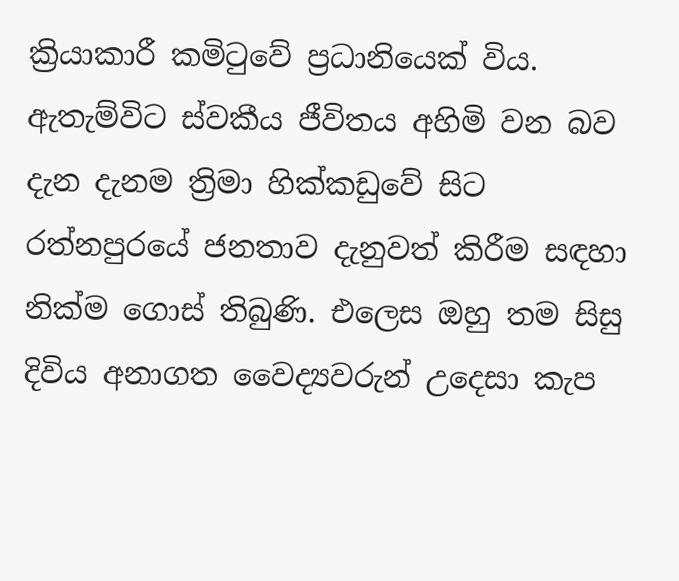ක්‍රියාකාරී කමිටුවේ ප්‍රධානියෙක් විය. ඇතැම්විට ස්වකීය ජීවිතය අහිමි වන බව දැන දැනම ත්‍රිමා හික්කඩුවේ සිට රත්නපුරයේ ජනතාව දැනුවත් කිරීම සඳහා නික්ම ගොස් තිබුණි. එලෙස ඔහු තම සිසු දිවිය අනාගත වෛද්‍යවරුන් උදෙසා කැප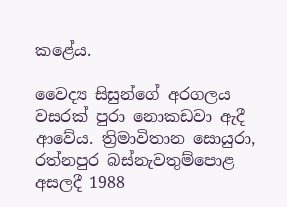කළේය.

වෛද්‍ය සිසුන්ගේ අරගලය වසරක් පුරා නොකඩවා ඇදී ආවේය. ත්‍රිමාවිතාන සොයුරා, රත්නපුර බස්නැවතුම්පොළ අසලදී 1988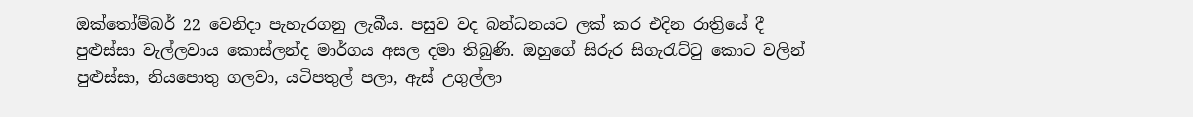ඔක්තෝම්බර් 22 වෙනිදා පැහැරගනු ලැබීය. පසුව වද බන්ධනයට ලක් කර එදින රාත්‍රියේ දී පුළුස්සා වැල්ලවාය කොස්ලන්ද මාර්ගය අසල දමා තිබුණි. ඔහුගේ සිරුර සිගැරැට්ටු කොට වලින් පුළුස්සා, නියපොතු ගලවා, යටිපතුල් පලා, ඇස් උගුල්ලා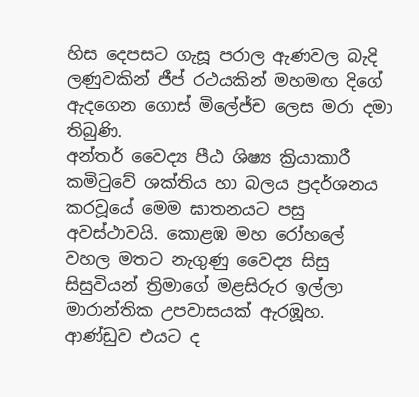හිස දෙපසට ගැසූ පරාල ඇණවල බැදි ලණුවකින් ජීප් රථයකින් මහමඟ දිගේ ඇදගෙන ගොස් මිලේජ්ච ලෙස මරා දමා තිබුණි.
අන්තර් වෛද්‍ය පීඨ ශිෂ්‍ය ක්‍රියාකාරී කමිටුවේ ශක්තිය හා බලය ප්‍රදර්ශනය කරවූයේ මෙම ඝාතනයට පසු අවස්ථාවයි. කොළඹ මහ රෝහලේ වහල මතට නැගුණු වෛද්‍ය සිසු සිසුවියන් ත්‍රිමාගේ මළසිරුර ඉල්ලා මාරාන්තික උපවාසයක් ඇරඹූහ. ආණ්ඩුව එයට ද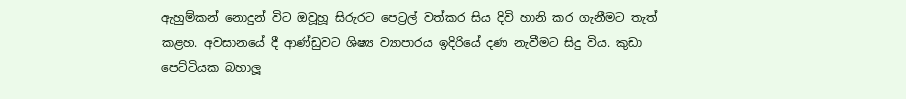ඇහුම්කන් නොදුන් විට ඔවූහූ සිරුරට පෙට්‍රල් වත්කර සිය දිවි හානි කර ගැනීමට තැත් කළහ. අවසානයේ දී ආණ්ඩුවට ශිෂ්‍ය ව්‍යාපාරය ඉදිරියේ දණ නැවීමට සිදු විය. කුඩා පෙට්ටියක බහාලූ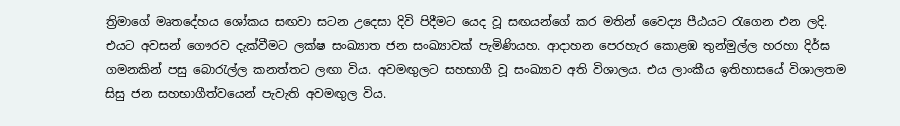ත්‍රිමාගේ මෘතදේහය ශෝකය සඟවා සටන උදෙසා දිවි පිදීමට යෙද වූ සඟයන්ගේ කර මතින් වෛද්‍ය පීඨයට රැගෙන එන ලදි. එයට අවසන් ගෞරව දැක්වීමට ලක්ෂ සංඛ්‍යාත ජන සංඛ්‍යාවක් පැමිණියහ. ආදාහන පෙරහැර කොළඹ තුන්මුල්ල හරහා දිර්ඝ ගමනකින් පසු බොරැල්ල කනත්තට ලඟා විය. අවමඟුලට සහභාගී වූ සංඛ්‍යාව අති විශාලය. එය ලාංකීය ඉතිහාසයේ විශාලතම සිසු ජන සහභාගීත්වයෙන් පැවැති අවමඟුල විය.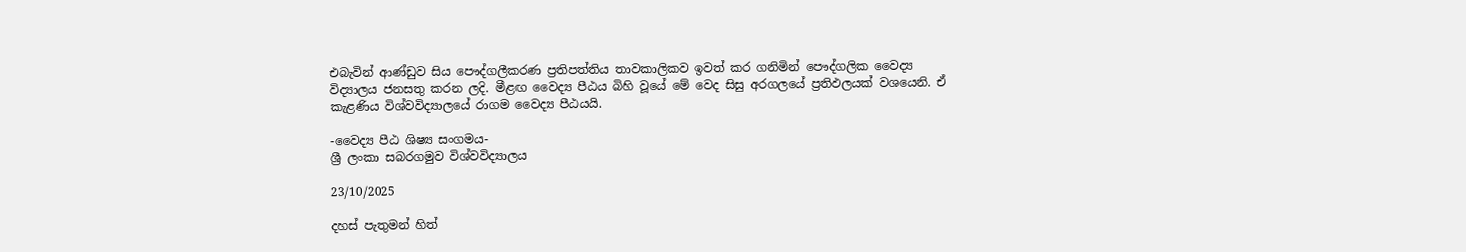එබැවින් ආණ්ඩුව සිය පෞද්ගලීකරණ ප්‍රතිපත්තිය තාවකාලිකව ඉවත් කර ගනිමින් පෞද්ගලික වෛද්‍ය විද්‍යාලය ජනසතු කරන ලදි. මීළඟ වෛද්‍ය පීඨය බිහි වූයේ මේ වෙද සිසු අරගලයේ ප්‍රතිඵලයක් වශයෙනි. ඒ කැළණිය විශ්වවිද්‍යාලයේ රාගම වෛද්‍ය පීඨයයි.

-වෛද්‍ය පීඨ ශිෂ්‍ය සංගමය-
ශ්‍රී ලංකා සබරගමුව විශ්වවිද්‍යාලය

23/10/2025

දහස් පැතුමන් හිත්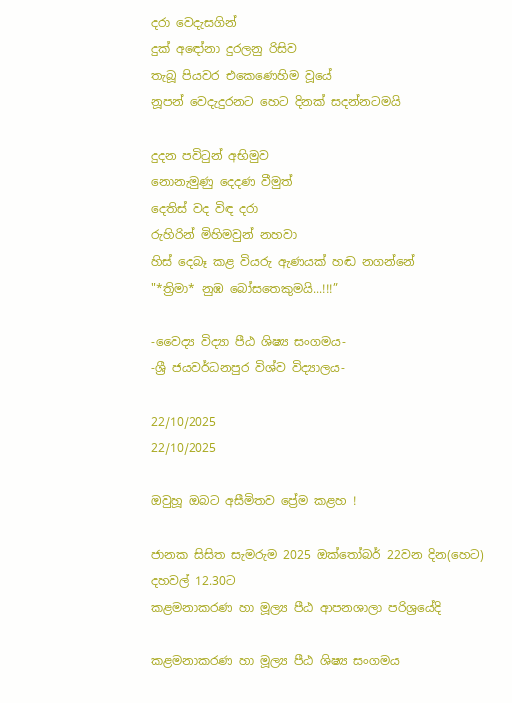දරා වෙදැසගින්
දුක් අඳෝනා දුරලනු රිසිව
තැබූ පියවර එකෙණෙහිම වූයේ
නූපන් වෙදැදුරනට හෙට දිනක් සදන්නටමයි

දුදන පවිටුන් අභිමුව
නොනැමුණු දෙදණ වීමුත්
දෙතිස් වද විඳ දරා
රුහිරින් මිහිමවුන් නහවා
හිස් දෙබෑ කළ වියරු ඇණයක් හඬ නගන්නේ
"*ත්‍රිමා* නුඹ බෝසතෙකුමයි...!!!”

-වෛද්‍ය විද්‍යා පීඨ ශිෂ්‍ය සංගමය-
-ශ්‍රී ජයවර්ධනපුර විශ්ව විද්‍යාලය-

22/10/2025
22/10/2025

ඔවුහූ ඔබට අසීමිතව ප්‍රේම කළහ !

ජානක සිසිත සැමරුම 2025 ඔක්තෝබර් 22වන දින(හෙට) දහවල් 12.30ට
කළමනාකරණ හා මූල්‍ය පීඨ ආපනශාලා පරිශ්‍රයේදි

කළමනාකරණ හා මූල්‍ය පීඨ ශිෂ්‍ය සංගමය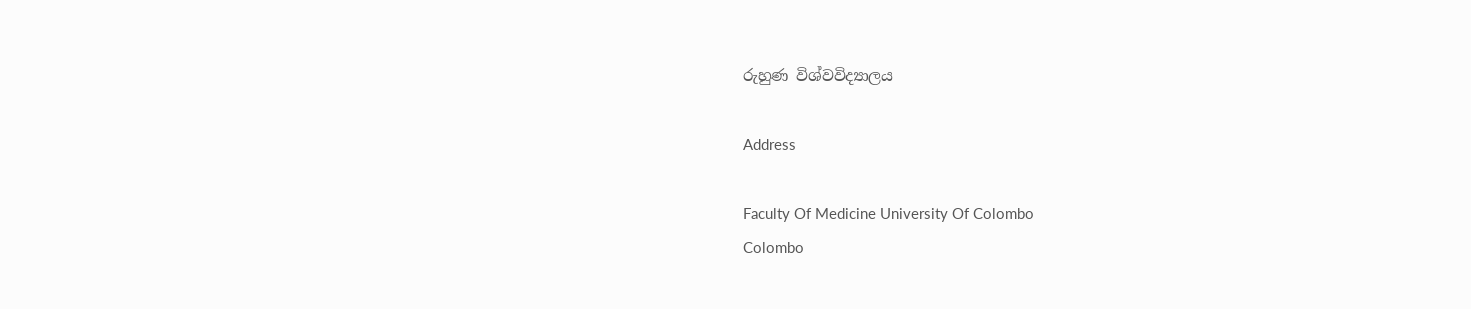රුහුණ විශ්වවිද්‍යාලය

Address

Faculty Of Medicine University Of Colombo
Colombo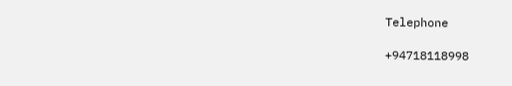Telephone

+94718118998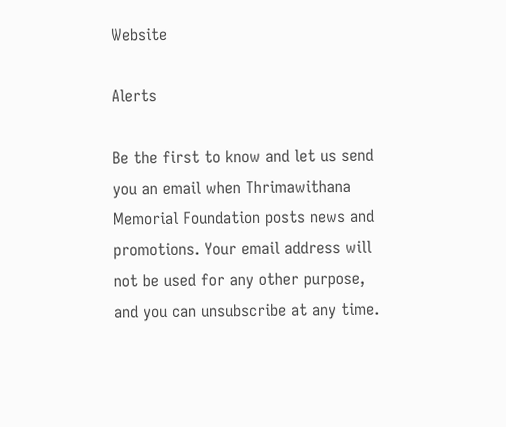Website

Alerts

Be the first to know and let us send you an email when Thrimawithana Memorial Foundation posts news and promotions. Your email address will not be used for any other purpose, and you can unsubscribe at any time.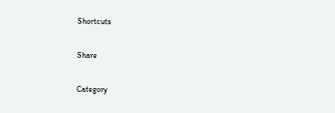Shortcuts

Share

Category